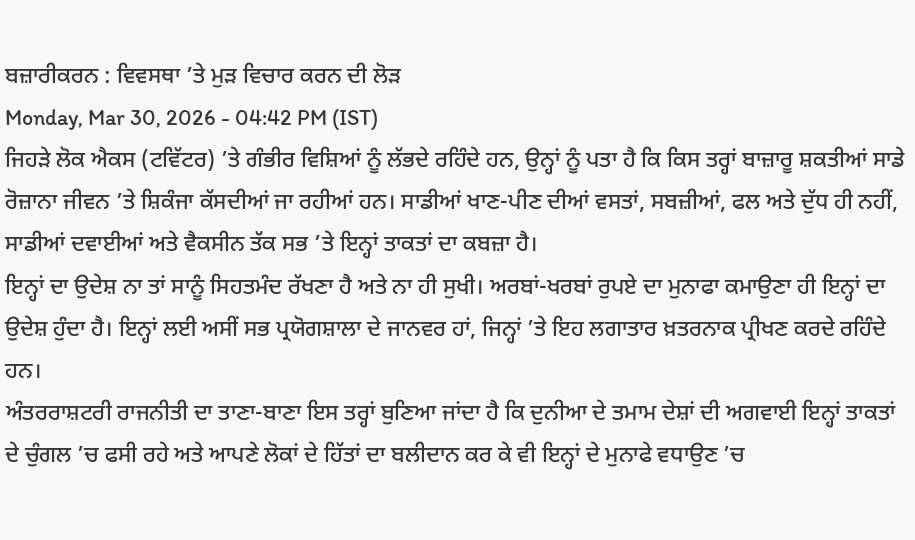ਬਜ਼ਾਰੀਕਰਨ : ਵਿਵਸਥਾ ’ਤੇ ਮੁੜ ਵਿਚਾਰ ਕਰਨ ਦੀ ਲੋੜ
Monday, Mar 30, 2026 - 04:42 PM (IST)
ਜਿਹੜੇ ਲੋਕ ਐਕਸ (ਟਵਿੱਟਰ) ’ਤੇ ਗੰਭੀਰ ਵਿਸ਼ਿਆਂ ਨੂੰ ਲੱਭਦੇ ਰਹਿੰਦੇ ਹਨ, ਉਨ੍ਹਾਂ ਨੂੰ ਪਤਾ ਹੈ ਕਿ ਕਿਸ ਤਰ੍ਹਾਂ ਬਾਜ਼ਾਰੂ ਸ਼ਕਤੀਆਂ ਸਾਡੇ ਰੋਜ਼ਾਨਾ ਜੀਵਨ ’ਤੇ ਸ਼ਿਕੰਜਾ ਕੱਸਦੀਆਂ ਜਾ ਰਹੀਆਂ ਹਨ। ਸਾਡੀਆਂ ਖਾਣ-ਪੀਣ ਦੀਆਂ ਵਸਤਾਂ, ਸਬਜ਼ੀਆਂ, ਫਲ ਅਤੇ ਦੁੱਧ ਹੀ ਨਹੀਂ, ਸਾਡੀਆਂ ਦਵਾਈਆਂ ਅਤੇ ਵੈਕਸੀਨ ਤੱਕ ਸਭ ’ਤੇ ਇਨ੍ਹਾਂ ਤਾਕਤਾਂ ਦਾ ਕਬਜ਼ਾ ਹੈ।
ਇਨ੍ਹਾਂ ਦਾ ਉਦੇਸ਼ ਨਾ ਤਾਂ ਸਾਨੂੰ ਸਿਹਤਮੰਦ ਰੱਖਣਾ ਹੈ ਅਤੇ ਨਾ ਹੀ ਸੁਖੀ। ਅਰਬਾਂ-ਖਰਬਾਂ ਰੁਪਏ ਦਾ ਮੁਨਾਫਾ ਕਮਾਉਣਾ ਹੀ ਇਨ੍ਹਾਂ ਦਾ ਉਦੇਸ਼ ਹੁੰਦਾ ਹੈ। ਇਨ੍ਹਾਂ ਲਈ ਅਸੀਂ ਸਭ ਪ੍ਰਯੋਗਸ਼ਾਲਾ ਦੇ ਜਾਨਵਰ ਹਾਂ, ਜਿਨ੍ਹਾਂ ’ਤੇ ਇਹ ਲਗਾਤਾਰ ਖ਼ਤਰਨਾਕ ਪ੍ਰੀਖਣ ਕਰਦੇ ਰਹਿੰਦੇ ਹਨ।
ਅੰਤਰਰਾਸ਼ਟਰੀ ਰਾਜਨੀਤੀ ਦਾ ਤਾਣਾ-ਬਾਣਾ ਇਸ ਤਰ੍ਹਾਂ ਬੁਣਿਆ ਜਾਂਦਾ ਹੈ ਕਿ ਦੁਨੀਆ ਦੇ ਤਮਾਮ ਦੇਸ਼ਾਂ ਦੀ ਅਗਵਾਈ ਇਨ੍ਹਾਂ ਤਾਕਤਾਂ ਦੇ ਚੁੰਗਲ ’ਚ ਫਸੀ ਰਹੇ ਅਤੇ ਆਪਣੇ ਲੋਕਾਂ ਦੇ ਹਿੱਤਾਂ ਦਾ ਬਲੀਦਾਨ ਕਰ ਕੇ ਵੀ ਇਨ੍ਹਾਂ ਦੇ ਮੁਨਾਫੇ ਵਧਾਉਣ ’ਚ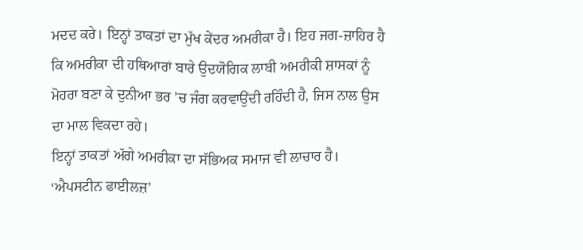ਮਦਦ ਕਰੇ। ਇਨ੍ਹਾਂ ਤਾਕਤਾਂ ਦਾ ਮੁੱਖ ਕੇਂਦਰ ਅਮਰੀਕਾ ਹੈ। ਇਹ ਜਗ-ਜ਼ਾਹਿਰ ਹੈ ਕਿ ਅਮਰੀਕਾ ਦੀ ਹਥਿਆਰਾਂ ਬਾਰੇ ਉਦਯੋਗਿਕ ਲਾਬੀ ਅਮਰੀਕੀ ਸ਼ਾਸਕਾਂ ਨੂੰ ਮੋਹਰਾ ਬਣਾ ਕੇ ਦੁਨੀਆ ਭਰ ’ਚ ਜੰਗ ਕਰਵਾਉਂਦੀ ਰਹਿੰਦੀ ਹੈ, ਜਿਸ ਨਾਲ ਉਸ ਦਾ ਮਾਲ ਵਿਕਦਾ ਰਹੇ।
ਇਨ੍ਹਾਂ ਤਾਕਤਾਂ ਅੱਗੇ ਅਮਰੀਕਾ ਦਾ ਸੱਭਿਅਕ ਸਮਾਜ ਵੀ ਲਾਚਾਰ ਹੈ। ‘ਐਪਸਟੀਨ ਫਾਈਲਜ਼’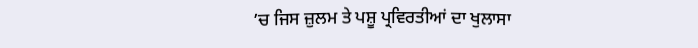’ਚ ਜਿਸ ਜ਼ੁਲਮ ਤੇ ਪਸ਼ੂ ਪ੍ਰਵਿਰਤੀਆਂ ਦਾ ਖੁਲਾਸਾ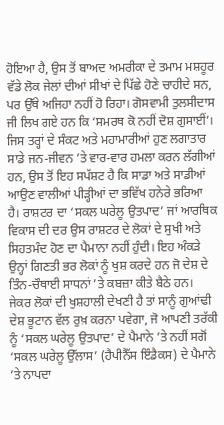ਹੋਇਆ ਹੈ, ਉਸ ਤੋਂ ਬਾਅਦ ਅਮਰੀਕਾ ਦੇ ਤਮਾਮ ਮਸ਼ਹੂਰ ਵੱਡੇ ਲੋਕ ਜੇਲਾਂ ਦੀਆਂ ਸੀਖਾਂ ਦੇ ਪਿੱਛੇ ਹੋਣੇ ਚਾਹੀਦੇ ਸਨ, ਪਰ ਉੱਥੇ ਅਜਿਹਾ ਨਹੀਂ ਹੋ ਰਿਹਾ। ਗੋਸਵਾਮੀ ਤੁਲਸੀਦਾਸ ਜੀ ਲਿਖ ਗਏ ਹਨ ਕਿ ‘ਸਮਰਥ ਕੋ ਨਹੀਂ ਦੋਸ਼ ਗੁਸਾਈਂ’।
ਜਿਸ ਤਰ੍ਹਾਂ ਦੇ ਸੰਕਟ ਅਤੇ ਮਹਾਮਾਰੀਆਂ ਹੁਣ ਲਗਾਤਾਰ ਸਾਡੇ ਜਨ-ਜੀਵਨ ’ਤੇ ਵਾਰ-ਵਾਰ ਹਮਲਾ ਕਰਨ ਲੱਗੀਆਂ ਹਨ, ਉਸ ਤੋਂ ਇਹ ਸਪੱਸ਼ਟ ਹੈ ਕਿ ਸਾਡਾ ਅਤੇ ਸਾਡੀਆਂ ਆਉਣ ਵਾਲੀਆਂ ਪੀੜ੍ਹੀਆਂ ਦਾ ਭਵਿੱਖ ਹਨੇਰੇ ਭਰਿਆ ਹੈ। ਰਾਸ਼ਟਰ ਦਾ ‘ਸਕਲ ਘਰੇਲੂ ਉਤਪਾਦ’ ਜਾਂ ਆਰਥਿਕ ਵਿਕਾਸ ਦੀ ਦਰ ਉਸ ਰਾਸ਼ਟਰ ਦੇ ਲੋਕਾਂ ਦੇ ਸੁਖੀ ਅਤੇ ਸਿਹਤਮੰਦ ਹੋਣ ਦਾ ਪੈਮਾਨਾ ਨਹੀਂ ਹੁੰਦੀ। ਇਹ ਅੰਕੜੇ ਉਨ੍ਹਾਂ ਗਿਣਤੀ ਭਰ ਲੋਕਾਂ ਨੂੰ ਖੁਸ਼ ਕਰਦੇ ਹਨ ਜੋ ਦੇਸ਼ ਦੇ ਤਿੰਨ-ਚੌਥਾਈ ਸਾਧਨਾਂ ’ਤੇ ਕਬਜ਼ਾ ਕੀਤੇ ਬੈਠੇ ਹਨ। ਜੇਕਰ ਲੋਕਾਂ ਦੀ ਖੁਸ਼ਹਾਲੀ ਦੇਖਣੀ ਹੈ ਤਾਂ ਸਾਨੂੰ ਗੁਆਂਢੀ ਦੇਸ਼ ਭੂਟਾਨ ਵੱਲ ਰੁਖ਼ ਕਰਨਾ ਪਵੇਗਾ, ਜੋ ਆਪਣੀ ਤਰੱਕੀ ਨੂੰ ‘ਸਕਲ ਘਰੇਲੂ ਉਤਪਾਦ’ ਦੇ ਪੈਮਾਨੇ ’ਤੇ ਨਹੀਂ ਸਗੋਂ ‘ਸਕਲ ਘਰੇਲੂ ਉੱਲਾਸ’ (ਹੈਪੀਨੈੱਸ ਇੰਡੈਕਸ) ਦੇ ਪੈਮਾਨੇ ’ਤੇ ਨਾਪਦਾ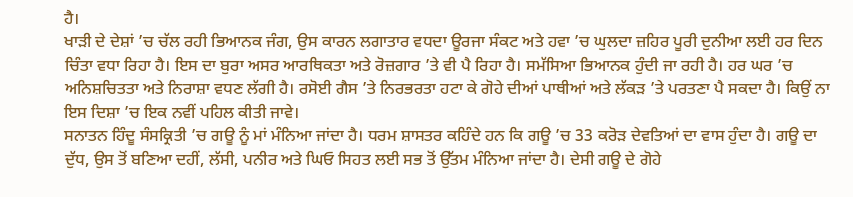ਹੈ।
ਖਾੜੀ ਦੇ ਦੇਸ਼ਾਂ ’ਚ ਚੱਲ ਰਹੀ ਭਿਆਨਕ ਜੰਗ, ਉਸ ਕਾਰਨ ਲਗਾਤਾਰ ਵਧਦਾ ਊਰਜਾ ਸੰਕਟ ਅਤੇ ਹਵਾ ’ਚ ਘੁਲਦਾ ਜ਼ਹਿਰ ਪੂਰੀ ਦੁਨੀਆ ਲਈ ਹਰ ਦਿਨ ਚਿੰਤਾ ਵਧਾ ਰਿਹਾ ਹੈ। ਇਸ ਦਾ ਬੁਰਾ ਅਸਰ ਆਰਥਿਕਤਾ ਅਤੇ ਰੋਜ਼ਗਾਰ ’ਤੇ ਵੀ ਪੈ ਰਿਹਾ ਹੈ। ਸਮੱਸਿਆ ਭਿਆਨਕ ਹੁੰਦੀ ਜਾ ਰਹੀ ਹੈ। ਹਰ ਘਰ ’ਚ ਅਨਿਸ਼ਚਿਤਤਾ ਅਤੇ ਨਿਰਾਸ਼ਾ ਵਧਣ ਲੱਗੀ ਹੈ। ਰਸੋਈ ਗੈਸ ’ਤੇ ਨਿਰਭਰਤਾ ਹਟਾ ਕੇ ਗੋਹੇ ਦੀਆਂ ਪਾਥੀਆਂ ਅਤੇ ਲੱਕੜ ’ਤੇ ਪਰਤਣਾ ਪੈ ਸਕਦਾ ਹੈ। ਕਿਉਂ ਨਾ ਇਸ ਦਿਸ਼ਾ ’ਚ ਇਕ ਨਵੀਂ ਪਹਿਲ ਕੀਤੀ ਜਾਵੇ।
ਸਨਾਤਨ ਹਿੰਦੂ ਸੰਸਕ੍ਰਿਤੀ ’ਚ ਗਊ ਨੂੰ ਮਾਂ ਮੰਨਿਆ ਜਾਂਦਾ ਹੈ। ਧਰਮ ਸ਼ਾਸਤਰ ਕਹਿੰਦੇ ਹਨ ਕਿ ਗਊ ’ਚ 33 ਕਰੋੜ ਦੇਵਤਿਆਂ ਦਾ ਵਾਸ ਹੁੰਦਾ ਹੈ। ਗਊ ਦਾ ਦੁੱਧ, ਉਸ ਤੋਂ ਬਣਿਆ ਦਹੀਂ, ਲੱਸੀ, ਪਨੀਰ ਅਤੇ ਘਿਓ ਸਿਹਤ ਲਈ ਸਭ ਤੋਂ ਉੱਤਮ ਮੰਨਿਆ ਜਾਂਦਾ ਹੈ। ਦੇਸੀ ਗਊ ਦੇ ਗੋਹੇ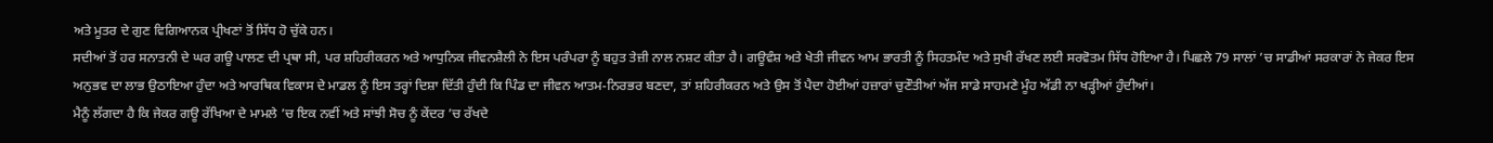ਅਤੇ ਮੂਤਰ ਦੇ ਗੁਣ ਵਿਗਿਆਨਕ ਪ੍ਰੀਖਣਾਂ ਤੋਂ ਸਿੱਧ ਹੋ ਚੁੱਕੇ ਹਨ।
ਸਦੀਆਂ ਤੋਂ ਹਰ ਸਨਾਤਨੀ ਦੇ ਘਰ ਗਊ ਪਾਲਣ ਦੀ ਪ੍ਰਥਾ ਸੀ, ਪਰ ਸ਼ਹਿਰੀਕਰਨ ਅਤੇ ਆਧੁਨਿਕ ਜੀਵਨਸ਼ੈਲੀ ਨੇ ਇਸ ਪਰੰਪਰਾ ਨੂੰ ਬਹੁਤ ਤੇਜ਼ੀ ਨਾਲ ਨਸ਼ਟ ਕੀਤਾ ਹੈ। ਗਊਵੰਸ਼ ਅਤੇ ਖੇਤੀ ਜੀਵਨ ਆਮ ਭਾਰਤੀ ਨੂੰ ਸਿਹਤਮੰਦ ਅਤੇ ਸੁਖੀ ਰੱਖਣ ਲਈ ਸਰਵੋਤਮ ਸਿੱਧ ਹੋਇਆ ਹੈ। ਪਿਛਲੇ 79 ਸਾਲਾਂ ’ਚ ਸਾਡੀਆਂ ਸਰਕਾਰਾਂ ਨੇ ਜੇਕਰ ਇਸ ਅਨੁਭਵ ਦਾ ਲਾਭ ਉਠਾਇਆ ਹੁੰਦਾ ਅਤੇ ਆਰਥਿਕ ਵਿਕਾਸ ਦੇ ਮਾਡਲ ਨੂੰ ਇਸ ਤਰ੍ਹਾਂ ਦਿਸ਼ਾ ਦਿੱਤੀ ਹੁੰਦੀ ਕਿ ਪਿੰਡ ਦਾ ਜੀਵਨ ਆਤਮ-ਨਿਰਭਰ ਬਣਦਾ, ਤਾਂ ਸ਼ਹਿਰੀਕਰਨ ਅਤੇ ਉਸ ਤੋਂ ਪੈਦਾ ਹੋਈਆਂ ਹਜ਼ਾਰਾਂ ਚੁਣੌਤੀਆਂ ਅੱਜ ਸਾਡੇ ਸਾਹਮਣੇ ਮੂੰਹ ਅੱਡੀ ਨਾ ਖੜ੍ਹੀਆਂ ਹੁੰਦੀਆਂ।
ਮੈਨੂੰ ਲੱਗਦਾ ਹੈ ਕਿ ਜੇਕਰ ਗਊ ਰੱਖਿਆ ਦੇ ਮਾਮਲੇ ’ਚ ਇਕ ਨਵੀਂ ਅਤੇ ਸਾਂਝੀ ਸੋਚ ਨੂੰ ਕੇਂਦਰ ’ਚ ਰੱਖਦੇ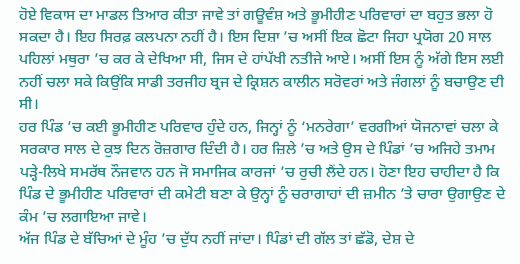ਹੋਏ ਵਿਕਾਸ ਦਾ ਮਾਡਲ ਤਿਆਰ ਕੀਤਾ ਜਾਵੇ ਤਾਂ ਗਊਵੰਸ਼ ਅਤੇ ਭੂਮੀਹੀਣ ਪਰਿਵਾਰਾਂ ਦਾ ਬਹੁਤ ਭਲਾ ਹੋ ਸਕਦਾ ਹੈ। ਇਹ ਸਿਰਫ਼ ਕਲਪਨਾ ਨਹੀਂ ਹੈ। ਇਸ ਦਿਸ਼ਾ ’ਚ ਅਸੀਂ ਇਕ ਛੋਟਾ ਜਿਹਾ ਪ੍ਰਯੋਗ 20 ਸਾਲ ਪਹਿਲਾਂ ਮਥੁਰਾ ’ਚ ਕਰ ਕੇ ਦੇਖਿਆ ਸੀ, ਜਿਸ ਦੇ ਹਾਂਪੱਖੀ ਨਤੀਜੇ ਆਏ। ਅਸੀਂ ਇਸ ਨੂੰ ਅੱਗੇ ਇਸ ਲਈ ਨਹੀਂ ਚਲਾ ਸਕੇ ਕਿਉਂਕਿ ਸਾਡੀ ਤਰਜੀਹ ਬ੍ਰਜ ਦੇ ਕ੍ਰਿਸ਼ਨ ਕਾਲੀਨ ਸਰੋਵਰਾਂ ਅਤੇ ਜੰਗਲਾਂ ਨੂੰ ਬਚਾਉਣ ਦੀ ਸੀ।
ਹਰ ਪਿੰਡ ’ਚ ਕਈ ਭੂਮੀਹੀਣ ਪਰਿਵਾਰ ਹੁੰਦੇ ਹਨ, ਜਿਨ੍ਹਾਂ ਨੂੰ ‘ਮਨਰੇਗਾ’ ਵਰਗੀਆਂ ਯੋਜਨਾਵਾਂ ਚਲਾ ਕੇ ਸਰਕਾਰ ਸਾਲ ਦੇ ਕੁਝ ਦਿਨ ਰੋਜ਼ਗਾਰ ਦਿੰਦੀ ਹੈ। ਹਰ ਜ਼ਿਲੇ ’ਚ ਅਤੇ ਉਸ ਦੇ ਪਿੰਡਾਂ ’ਚ ਅਜਿਹੇ ਤਮਾਮ ਪੜ੍ਹੇ-ਲਿਖੇ ਸਮਰੱਥ ਨੌਜਵਾਨ ਹਨ ਜੋ ਸਮਾਜਿਕ ਕਾਰਜਾਂ ’ਚ ਰੁਚੀ ਲੈਂਦੇ ਹਨ। ਹੋਣਾ ਇਹ ਚਾਹੀਦਾ ਹੈ ਕਿ ਪਿੰਡ ਦੇ ਭੂਮੀਹੀਣ ਪਰਿਵਾਰਾਂ ਦੀ ਕਮੇਟੀ ਬਣਾ ਕੇ ਉਨ੍ਹਾਂ ਨੂੰ ਚਰਾਗਾਹਾਂ ਦੀ ਜ਼ਮੀਨ ’ਤੇ ਚਾਰਾ ਉਗਾਉਣ ਦੇ ਕੰਮ ’ਚ ਲਗਾਇਆ ਜਾਵੇ।
ਅੱਜ ਪਿੰਡ ਦੇ ਬੱਚਿਆਂ ਦੇ ਮੂੰਹ ’ਚ ਦੁੱਧ ਨਹੀਂ ਜਾਂਦਾ। ਪਿੰਡਾਂ ਦੀ ਗੱਲ ਤਾਂ ਛੱਡੋ, ਦੇਸ਼ ਦੇ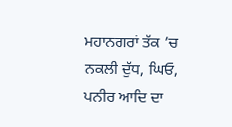ਮਹਾਨਗਰਾਂ ਤੱਕ ’ਚ ਨਕਲੀ ਦੁੱਧ, ਘਿਓ, ਪਨੀਰ ਆਦਿ ਦਾ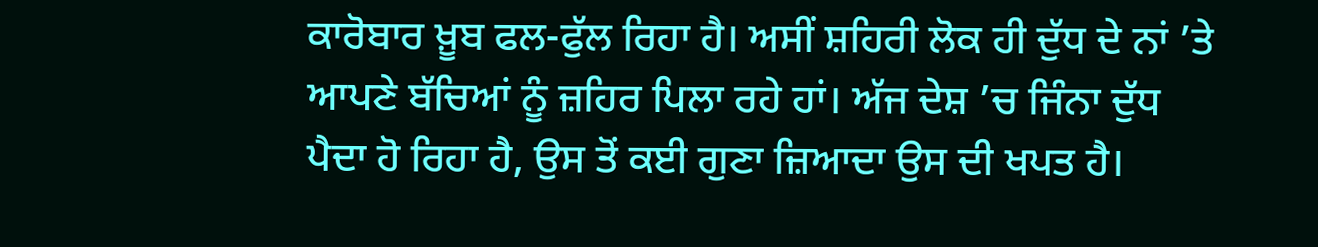ਕਾਰੋਬਾਰ ਖ਼ੂਬ ਫਲ-ਫੁੱਲ ਰਿਹਾ ਹੈ। ਅਸੀਂ ਸ਼ਹਿਰੀ ਲੋਕ ਹੀ ਦੁੱਧ ਦੇ ਨਾਂ ’ਤੇ ਆਪਣੇ ਬੱਚਿਆਂ ਨੂੰ ਜ਼ਹਿਰ ਪਿਲਾ ਰਹੇ ਹਾਂ। ਅੱਜ ਦੇਸ਼ ’ਚ ਜਿੰਨਾ ਦੁੱਧ ਪੈਦਾ ਹੋ ਰਿਹਾ ਹੈ, ਉਸ ਤੋਂ ਕਈ ਗੁਣਾ ਜ਼ਿਆਦਾ ਉਸ ਦੀ ਖਪਤ ਹੈ।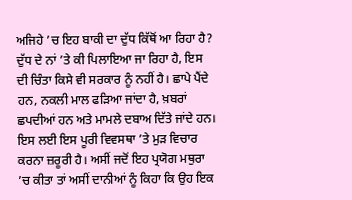ਅਜਿਹੇ ’ਚ ਇਹ ਬਾਕੀ ਦਾ ਦੁੱਧ ਕਿੱਥੋਂ ਆ ਰਿਹਾ ਹੈ?
ਦੁੱਧ ਦੇ ਨਾਂ ’ਤੇ ਕੀ ਪਿਲਾਇਆ ਜਾ ਰਿਹਾ ਹੈ, ਇਸ ਦੀ ਚਿੰਤਾ ਕਿਸੇ ਵੀ ਸਰਕਾਰ ਨੂੰ ਨਹੀਂ ਹੈ। ਛਾਪੇ ਪੈਂਦੇ ਹਨ, ਨਕਲੀ ਮਾਲ ਫੜਿਆ ਜਾਂਦਾ ਹੈ, ਖ਼ਬਰਾਂ ਛਪਦੀਆਂ ਹਨ ਅਤੇ ਮਾਮਲੇ ਦਬਾਅ ਦਿੱਤੇ ਜਾਂਦੇ ਹਨ। ਇਸ ਲਈ ਇਸ ਪੂਰੀ ਵਿਵਸਥਾ ’ਤੇ ਮੁੜ ਵਿਚਾਰ ਕਰਨਾ ਜ਼ਰੂਰੀ ਹੈ। ਅਸੀਂ ਜਦੋਂ ਇਹ ਪ੍ਰਯੋਗ ਮਥੁਰਾ ’ਚ ਕੀਤਾ ਤਾਂ ਅਸੀਂ ਦਾਨੀਆਂ ਨੂੰ ਕਿਹਾ ਕਿ ਉਹ ਇਕ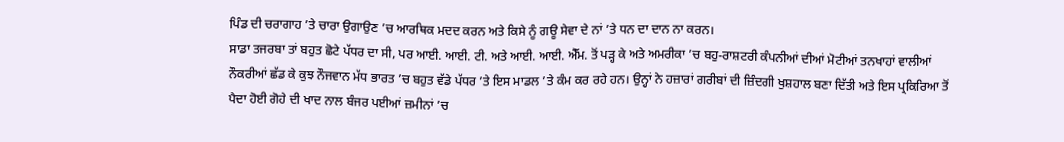ਪਿੰਡ ਦੀ ਚਰਾਗਾਹ ’ਤੇ ਚਾਰਾ ਉਗਾਉਣ ’ਚ ਆਰਥਿਕ ਮਦਦ ਕਰਨ ਅਤੇ ਕਿਸੇ ਨੂੰ ਗਊ ਸੇਵਾ ਦੇ ਨਾਂ ’ਤੇ ਧਨ ਦਾ ਦਾਨ ਨਾ ਕਰਨ।
ਸਾਡਾ ਤਜਰਬਾ ਤਾਂ ਬਹੁਤ ਛੋਟੇ ਪੱਧਰ ਦਾ ਸੀ, ਪਰ ਆਈ. ਆਈ. ਟੀ. ਅਤੇ ਆਈ. ਆਈ. ਐੱਮ. ਤੋਂ ਪੜ੍ਹ ਕੇ ਅਤੇ ਅਮਰੀਕਾ ’ਚ ਬਹੁ-ਰਾਸ਼ਟਰੀ ਕੰਪਨੀਆਂ ਦੀਆਂ ਮੋਟੀਆਂ ਤਨਖਾਹਾਂ ਵਾਲੀਆਂ ਨੌਕਰੀਆਂ ਛੱਡ ਕੇ ਕੁਝ ਨੌਜਵਾਨ ਮੱਧ ਭਾਰਤ ’ਚ ਬਹੁਤ ਵੱਡੇ ਪੱਧਰ ’ਤੇ ਇਸ ਮਾਡਲ ’ਤੇ ਕੰਮ ਕਰ ਰਹੇ ਹਨ। ਉਨ੍ਹਾਂ ਨੇ ਹਜ਼ਾਰਾਂ ਗਰੀਬਾਂ ਦੀ ਜ਼ਿੰਦਗੀ ਖੁਸ਼ਹਾਲ ਬਣਾ ਦਿੱਤੀ ਅਤੇ ਇਸ ਪ੍ਰਕਿਰਿਆ ਤੋਂ ਪੈਦਾ ਹੋਈ ਗੋਹੇ ਦੀ ਖਾਦ ਨਾਲ ਬੰਜਰ ਪਈਆਂ ਜ਼ਮੀਨਾਂ ’ਚ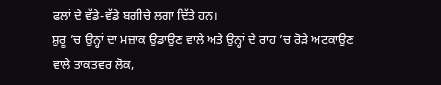ਫਲਾਂ ਦੇ ਵੱਡੇ-ਵੱਡੇ ਬਗੀਚੇ ਲਗਾ ਦਿੱਤੇ ਹਨ।
ਸ਼ੁਰੂ ’ਚ ਉਨ੍ਹਾਂ ਦਾ ਮਜ਼ਾਕ ਉਡਾਉਣ ਵਾਲੇ ਅਤੇ ਉਨ੍ਹਾਂ ਦੇ ਰਾਹ ’ਚ ਰੋੜੇ ਅਟਕਾਉਣ ਵਾਲੇ ਤਾਕਤਵਰ ਲੋਕ,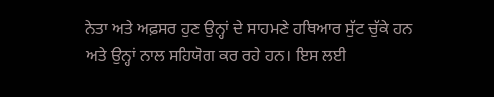ਨੇਤਾ ਅਤੇ ਅਫ਼ਸਰ ਹੁਣ ਉਨ੍ਹਾਂ ਦੇ ਸਾਹਮਣੇ ਹਥਿਆਰ ਸੁੱਟ ਚੁੱਕੇ ਹਨ ਅਤੇ ਉਨ੍ਹਾਂ ਨਾਲ ਸਹਿਯੋਗ ਕਰ ਰਹੇ ਹਨ। ਇਸ ਲਈ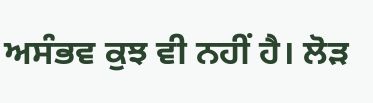ਅਸੰਭਵ ਕੁਝ ਵੀ ਨਹੀਂ ਹੈ। ਲੋੜ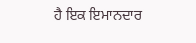ਹੈ ਇਕ ਇਮਾਨਦਾਰ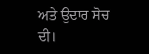ਅਤੇ ਉਦਾਰ ਸੋਚ ਦੀ।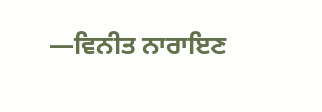—ਵਿਨੀਤ ਨਾਰਾਇਣ